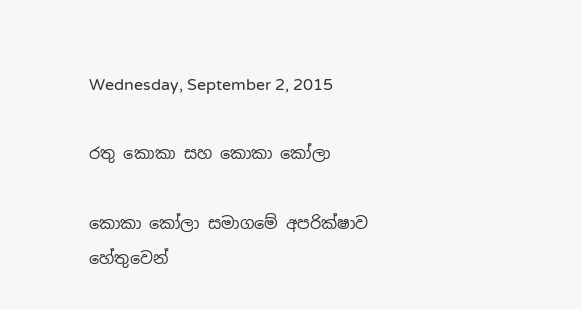Wednesday, September 2, 2015

රතු කොකා සහ කොකා කෝලා

කොකා කෝලා සමාගමේ අපරික්ෂාව හේතුවෙන්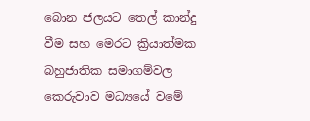බොන ජලයට තෙල් කාන්දු වීම සහ මෙරට ක්‍රියාත්මක බහුජාතික සමාගම්වල කෙරුවාව මධ්‍යයේ වමේ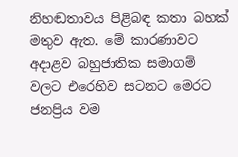නිහඬතාවය පිළිබඳ කතා බහක් මතුව ඇත. මේ කාරණාවට අදාළව බහුජාතික සමාගම් වලට එරෙහිව සටනට මෙරට ජනප්‍රිය වම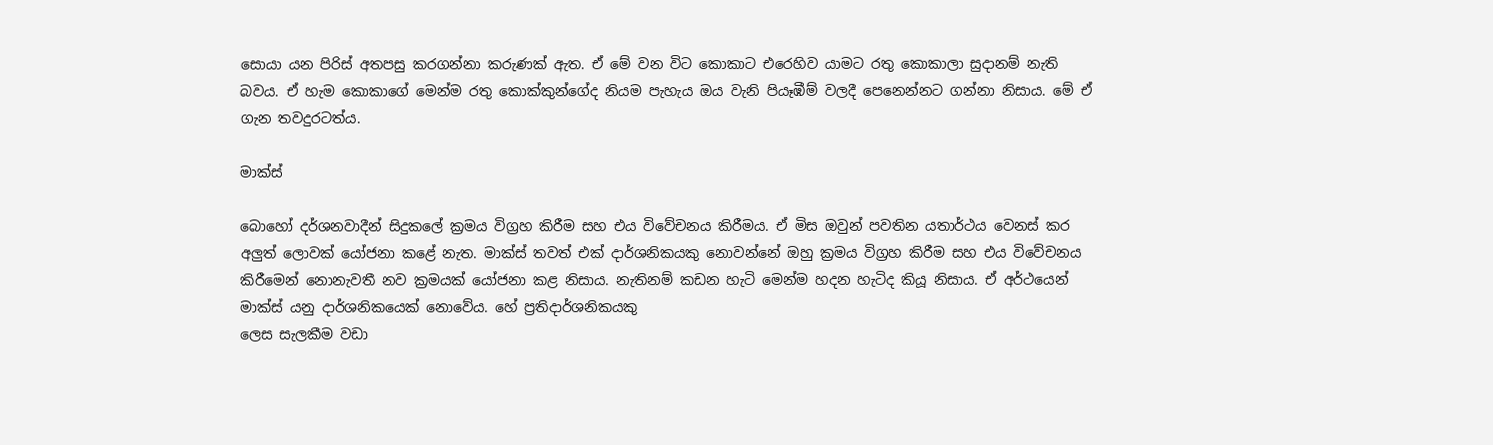සොයා යන පිරිස් අතපසු කරගන්නා කරුණක් ඇත. ඒ මේ වන විට කොකාට එරෙහිව යාමට රතු කොකාලා සුදානම් නැති බවය. ඒ හැම කොකාගේ මෙන්ම රතු කොක්කුන්ගේද නියම පැහැය ඔය වැනි පියෑඹීම් වලදී පෙනෙන්නට ගන්නා නිසාය. මේ ඒ ගැන තවදුරටත්ය.

මාක්ස්

බොහෝ දර්ශනවාදීන් සිදුකලේ ක්‍රමය විග්‍රහ කිරීම සහ එය විවේචනය කිරීමය. ඒ මිස ඔවුන් පවතින යතාර්ථය වෙනස් කර අලුත් ලොවක් යෝජනා කළේ නැත. මාක්ස් තවත් එක් දාර්ශනිකයකු නොවන්නේ ඔහු ක්‍රමය විග්‍රහ කිරීම සහ එය විවේචනය කිරීමෙන් නොනැවතී නව ක්‍රමයක් යෝජනා කළ නිසාය. නැතිනම් කඩන හැටි මෙන්ම හදන හැටිද කියූ නිසාය. ඒ අර්ථයෙන් මාක්ස් යනු දාර්ශනිකයෙක් නොවේය. හේ ප්‍රතිදාර්ශනිකයකු
ලෙස සැලකීම වඩා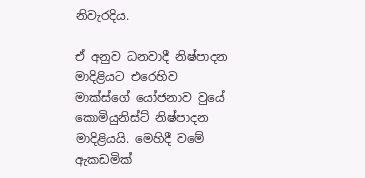නිවැරදිය.

ඒ අනුව ධනවාදී නිෂ්පාදන මාදිළියට එරෙහිව මාක්ස්ගේ යෝජනාව වුයේ කොමියුනිස්ට් නිෂ්පාදන මාදිළියයි. මෙහිදී වමේ ඇකඩමික්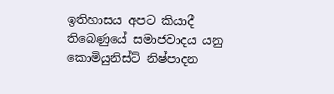ඉතිහාසය අපට කියාදී තිබෙණුයේ සමාජවාදය යනු කොමියුනිස්ට් නිෂ්පාදන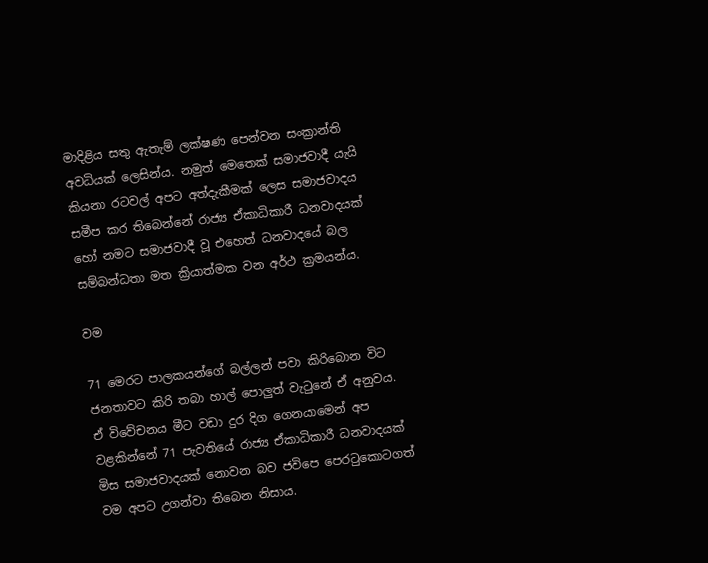මාදිළිය සතු ඇතැම් ලක්ෂණ පෙන්වන සංක්‍රාන්ති අවධියක් ලෙසින්ය. නමුත් මෙතෙක් සමාජවාදී යැයි කියනා රටවල් අපට අත්දැකීමක් ලෙස සමාජවාදය සමීප කර තිබෙන්නේ රාජ්‍ය ඒකාධිකාරී ධනවාදයක් හෝ නමට සමාජවාදී වූ එහෙත් ධනවාදයේ බල සම්බන්ධතා මත ක්‍රියාත්මක වන අර්ථ ක්‍රමයන්ය.

වම

71 මෙරට පාලකයන්ගේ බල්ලන් පවා කිරිබොන විට ජනතාවට කිරි තබා හාල් පොලුත් වැටුනේ ඒ අනුවය. ඒ විවේචනය මීට වඩා දුර දිග ගෙනයාමෙන් අප වළකින්නේ 71 පැවතියේ රාජ්‍ය ඒකාධිකාරී ධනවාදයක් මිස සමාජවාදයක් නොවන බව ජවිපෙ පෙරටුකොටගත් වම අපට උගන්වා තිබෙන නිසාය.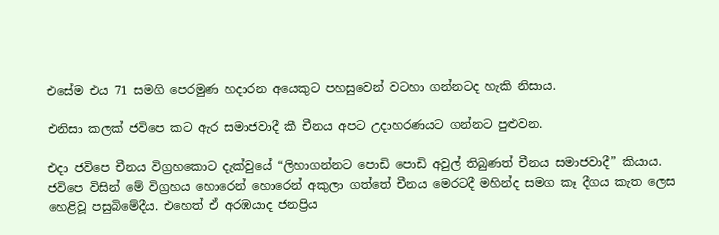එසේම එය 71 සමගි පෙරමුණ හදාරන අයෙකුට පහසුවෙන් වටහා ගන්නටද හැකි නිසාය.

එනිසා කලක් ජවිපෙ කට ඇර සමාජවාදී කී චීනය අපට උදාහරණයට ගන්නට පුළුවන.

එදා ජවිපෙ චීනය විග්‍රහකොට දැක්වුයේ “ලිහාගන්නට පොඩි පොඩි අවුල් තිබුණත් චීනය සමාජවාදී” කියාය. ජවිපෙ විසින් මේ විග්‍රහය හොරෙන් හොරෙන් අකුලා ගත්තේ චීනය මෙරටදී මහින්ද සමග කෑ දීගය කැත ලෙස හෙළිවූ පසුබිමේදීය. එහෙත් ඒ අරඹයාද ජනප්‍රිය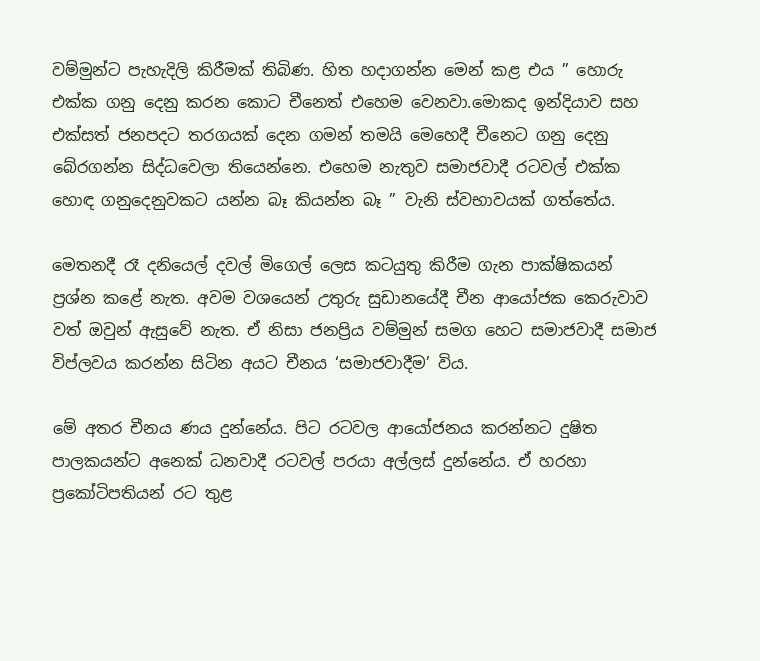වම්මුන්ට පැහැදිලි කිරීමක් තිබිණ. හිත හදාගන්න මෙන් කළ එය ” හොරු එක්ක ගනු දෙනු කරන කොට චීනෙත් එහෙම වෙනවා.මොකද ඉන්දියාව සහ එක්සත් ජනපදට තරගයක් දෙන ගමන් තමයි මෙහෙදී චීනෙට ගනු දෙනු බේරගන්න සිද්ධවෙලා තියෙන්නෙ. එහෙම නැතුව සමාජවාදී රටවල් එක්ක හොඳ ගනුදෙනුවකට යන්න බෑ කියන්න බෑ ” වැනි ස්වභාවයක් ගත්තේය.

මෙතනදී රෑ දනියෙල් දවල් මිගෙල් ලෙස කටයුතු කිරීම ගැන පාක්ෂිකයන් ප්‍රශ්න කළේ නැත. අවම වශයෙන් උතුරු සුඩානයේදී චීන ආයෝජක කෙරුවාව වත් ඔවුන් ඇසුවේ නැත. ඒ නිසා ජනප්‍රිය වම්මුන් සමග හෙට සමාජවාදී සමාජ විප්ලවය කරන්න සිටින අයට චීනය ‘සමාජවාදීම’ විය.

මේ අතර චීනය ණය දුන්නේය. පිට රටවල ආයෝජනය කරන්නට දුෂිත පාලකයන්ට අනෙක් ධනවාදී රටවල් පරයා අල්ලස් දුන්නේය. ඒ හරහා ප්‍රකෝටිපතියන් රට තුළ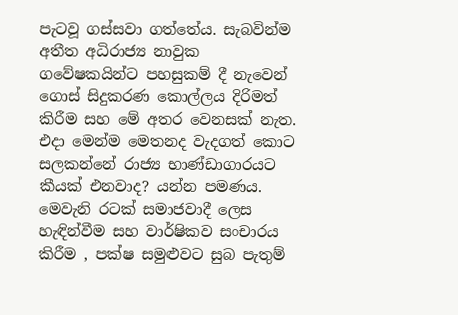පැටවූ ගස්සවා ගත්තේය. සැබවින්ම අතීත අධිරාජ්‍ය නාවුක ගවේෂකයින්ට පහසුකම් දී නැවෙන් ගොස් සිදුකරණ කොල්ලය දිරිමත් කිරීම සහ මේ අතර වෙනසක් නැත. එදා මෙන්ම මෙතනද වැදගත් කොට සලකන්නේ රාජ්‍ය භාණ්ඩාගාරයට කීයක් එනවාද? යන්න පමණය.
මෙවැනි රටක් සමාජවාදී ලෙස හැඳින්වීම සහ වාර්ෂිකව සංචාරය කිරීම , පක්ෂ සමුළුවට සුබ පැතුම්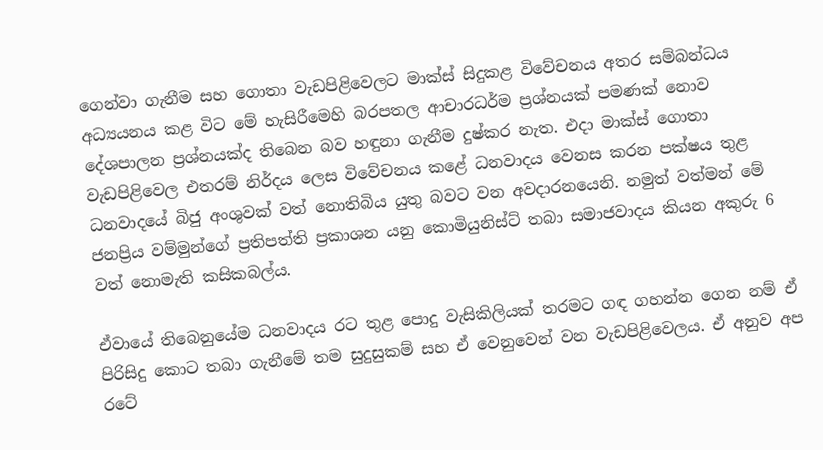ගෙන්වා ගැනීම සහ ගොතා වැඩපිළිවෙලට මාක්ස් සිදුකළ විවේචනය අතර සම්බන්ධය අධ්‍යයනය කළ විට මේ හැසිරීමෙහි බරපතල ආචාරධර්ම ප්‍රශ්නයක් පමණක් නොව දේශපාලන ප්‍රශ්නයක්ද තිබෙන බව හඳුනා ගැනීම දුෂ්කර නැත. එදා මාක්ස් ගොතා වැඩපිළිවෙල එතරම් නිර්දය ලෙස විවේචනය කළේ ධනවාදය වෙනස කරන පක්ෂය තුළ ධනවාදයේ බිජු අංශුවක් වත් නොතිබිය යුතු බවට වන අවදාරනයෙනි. නමුත් වත්මන් මේ ජනප්‍රිය වම්මුන්ගේ ප්‍රතිපත්ති ප්‍රකාශන යනු කොමියුනිස්ට් තබා සමාජවාදය කියන අකුරු 6 වත් නොමැති කසිකබල්ය.

ඒවායේ තිබෙනුයේම ධනවාදය රට තුළ පොදු වැසිකිලියක් තරමට ගඳ ගහන්න ගෙන නම් ඒ පිරිසිදු කොට තබා ගැනීමේ තම සුදුසුකම් සහ ඒ වෙනුවෙන් වන වැඩපිළිවෙලය. ඒ අනුව අප රටේ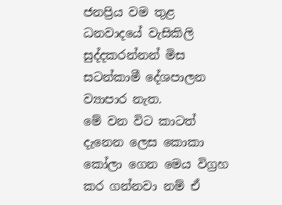ජනප්‍රිය වම තුළ ධනවාදයේ වැසිකිලි සුද්දකරන්නන් මිස සටන්කාමී දේශපාලන ව්‍යාපාර නැත.
මේ වන විට කාටත් දැනෙන ලෙස කොකා කෝලා ගෙන මෙය විග්‍රහ කර ගන්නවා නම් ඒ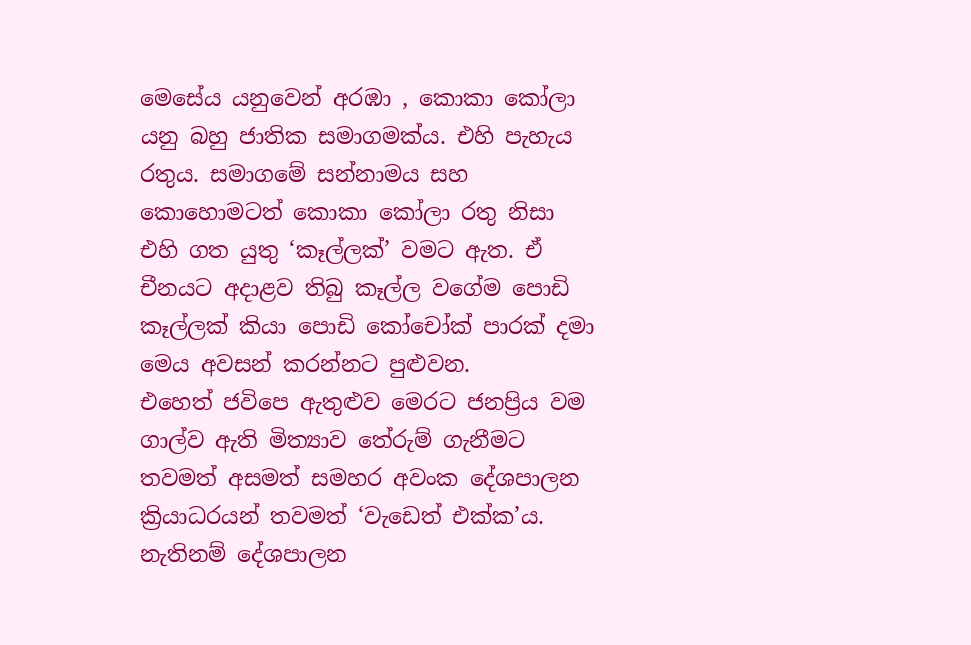මෙසේය යනුවෙන් අරඹා , කොකා කෝලා යනු බහු ජාතික සමාගමක්ය. එහි පැහැය රතුය. සමාගමේ සන්නාමය සහ කොහොමටත් කොකා කෝලා රතු නිසා එහි ගත යුතු ‘කෑල්ලක්’ වමට ඇත. ඒ චීනයට අදාළව තිබු කෑල්ල වගේම පොඩි කෑල්ලක් කියා පොඩි කෝචෝක් පාරක් දමා මෙය අවසන් කරන්නට පුළුවන.
එහෙත් ජවිපෙ ඇතුළුව මෙරට ජනප්‍රිය වම ගාල්ව ඇති මිත්‍යාව තේරුම් ගැනීමට තවමත් අසමත් සමහර අවංක දේශපාලන ක්‍රියාධරයන් තවමත් ‘වැඩෙත් එක්ක’ය. නැතිනම් දේශපාලන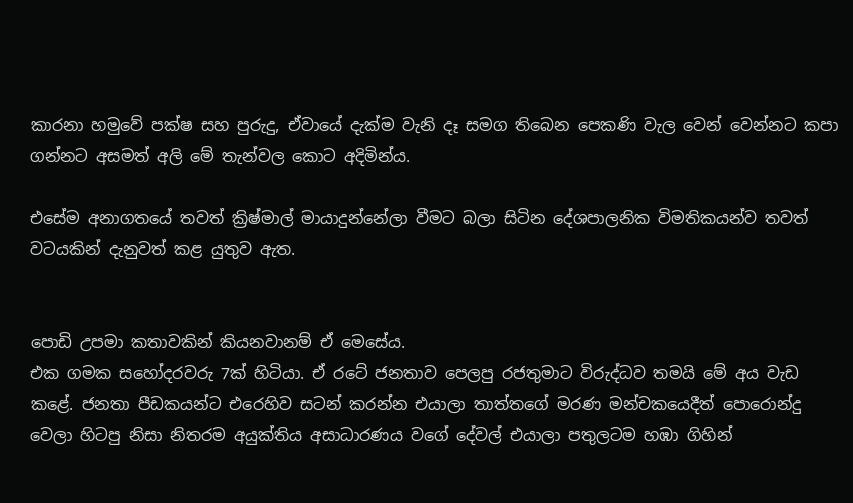කාරනා හමුවේ පක්ෂ සහ පුරුදු, ඒවායේ දැක්ම වැනි දෑ සමග තිබෙන පෙකණි වැල වෙන් වෙන්නට කපා ගන්නට අසමත් අලි මේ තැන්වල කොට අදිමින්ය.

එසේම අනාගතයේ තවත් ක්‍රිෂ්මාල් මායාදුන්නේලා වීමට බලා සිටින දේශපාලනික විමතිකයන්ව තවත් වටයකින් දැනුවත් කළ යුතුව ඇත.


පොඩි උපමා කතාවකින් කියනවානම් ඒ මෙසේය.
එක ගමක සහෝදරවරු 7ක් හිටියා. ඒ රටේ ජනතාව පෙලපු රජතුමාට විරුද්ධව තමයි මේ අය වැඩ කළේ. ජනතා පීඩකයන්ට එරෙහිව සටන් කරන්න එයාලා තාත්තගේ මරණ මන්චකයෙදීත් පොරොන්දු වෙලා හිටපු නිසා නිතරම අයුක්තිය අසාධාරණය වගේ දේවල් එයාලා පතුලටම හඹා ගිහින්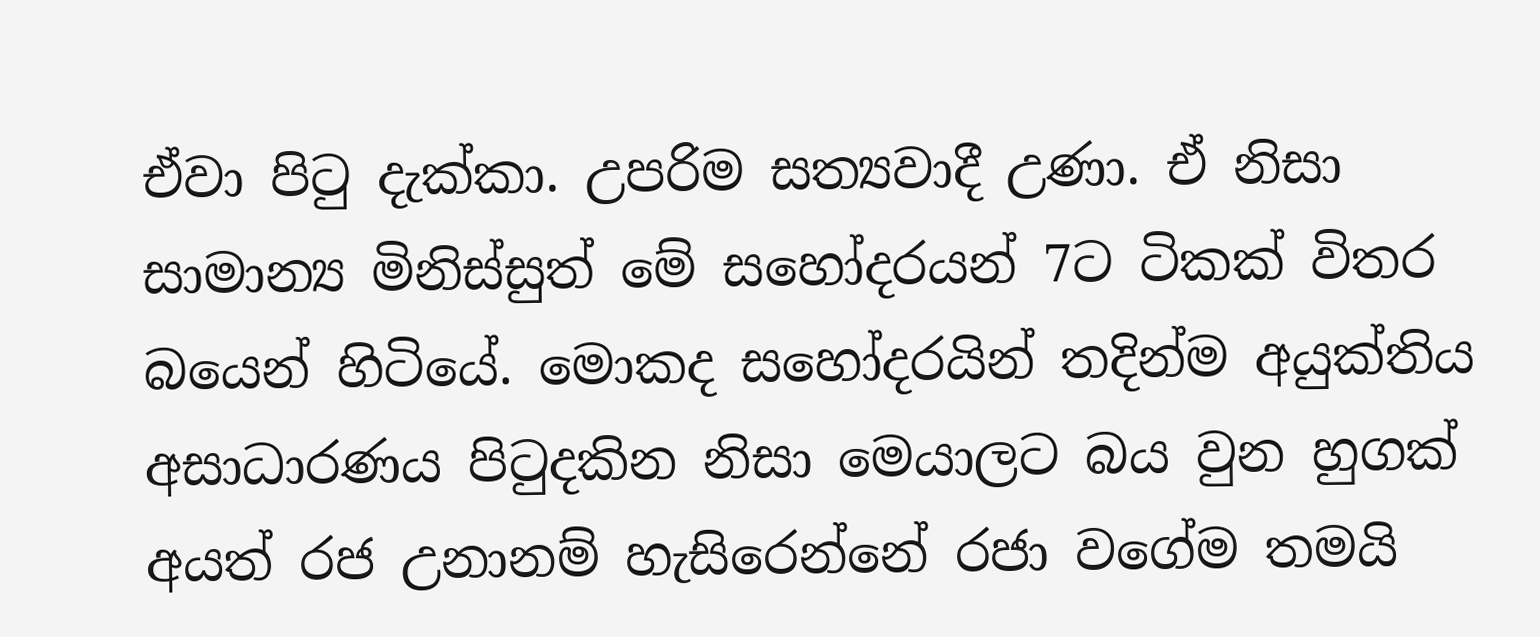ඒවා පිටු දැක්කා. උපරිම සත්‍යවාදී උණා. ඒ නිසා සාමාන්‍ය මිනිස්සුත් මේ සහෝදරයන් 7ට ටිකක් විතර බයෙන් හිටියේ. මොකද සහෝදරයින් තදින්ම අයුක්තිය අසාධාරණය පිටුදකින නිසා මෙයාලට බය වුන හුගක් අයත් රජ උනානම් හැසිරෙන්නේ රජා වගේම තමයි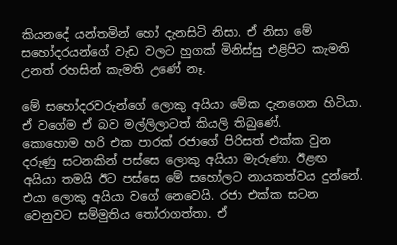කියනදේ යන්තමින් හෝ දැනසිටි නිසා. ඒ නිසා මේ සහෝදරයන්ගේ වැඩ වලට හුගක් මිනිස්සු එළිපිට කැමති උනත් රහසින් කැමති උණේ නෑ.

මේ සහෝදරවරුන්ගේ ලොකු අයියා මේක දැනගෙන හිටියා. ඒ වගේම ඒ බව මල්ලිලාටත් කියලි තිබුණේ.
කොහොම හරි එක පාරක් රජාගේ පිරිසත් එක්ක වුන දරුණු සටනකින් පස්සෙ ලොකු අයියා මැරුණා. ඊළඟ අයියා තමයි ඊට පස්සෙ මේ සහෝලට නායකත්වය දුන්නේ. එයා ලොකු අයියා වගේ නෙවෙයි. රජා එක්ක සටන වෙනුවට සම්මුතිය තෝරාගත්තා. ඒ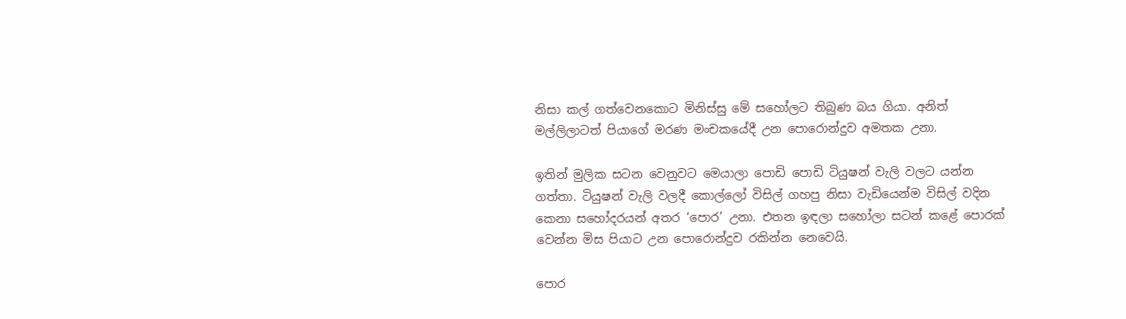නිසා කල් ගත්වෙනකොට මිනිස්සු මේ සහෝලට තිබුණ බය ගියා. අනිත් මල්ලිලාටත් පියාගේ මරණ මංචකයේදී උන පොරොන්දුව අමතක උනා.

ඉතින් මුලික සටන වෙනුවට මෙයාලා පොඩි පොඩි ටියුෂන් වැලි වලට යන්න ගත්තා. ටියුෂන් වැලි වලදී කොල්ලෝ විසිල් ගහපු නිසා වැඩියෙන්ම විසිල් වදින කෙනා සහෝදරයන් අතර ‘පොර’ උනා. එතන ඉඳලා සහෝලා සටන් කළේ පොරක් වෙන්න මිස පියාට උන පොරොන්දුව රකින්න නෙවෙයි.

පොර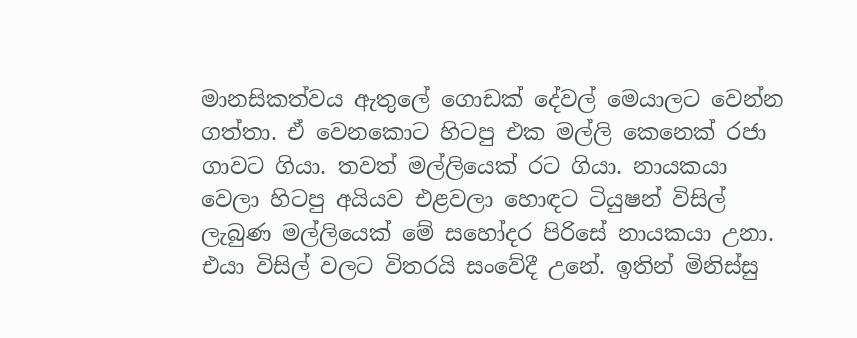මානසිකත්වය ඇතුලේ ගොඩක් දේවල් මෙයාලට වෙන්න ගත්තා. ඒ වෙනකොට හිටපු එක මල්ලි කෙනෙක් රජා ගාවට ගියා. තවත් මල්ලියෙක් රට ගියා. නායකයා වෙලා හිටපු අයියව එළවලා හොඳට ටියුෂන් විසිල් ලැබුණ මල්ලියෙක් මේ සහෝදර පිරිසේ නායකයා උනා. එයා විසිල් වලට විතරයි සංවේදී උනේ. ඉතින් මිනිස්සු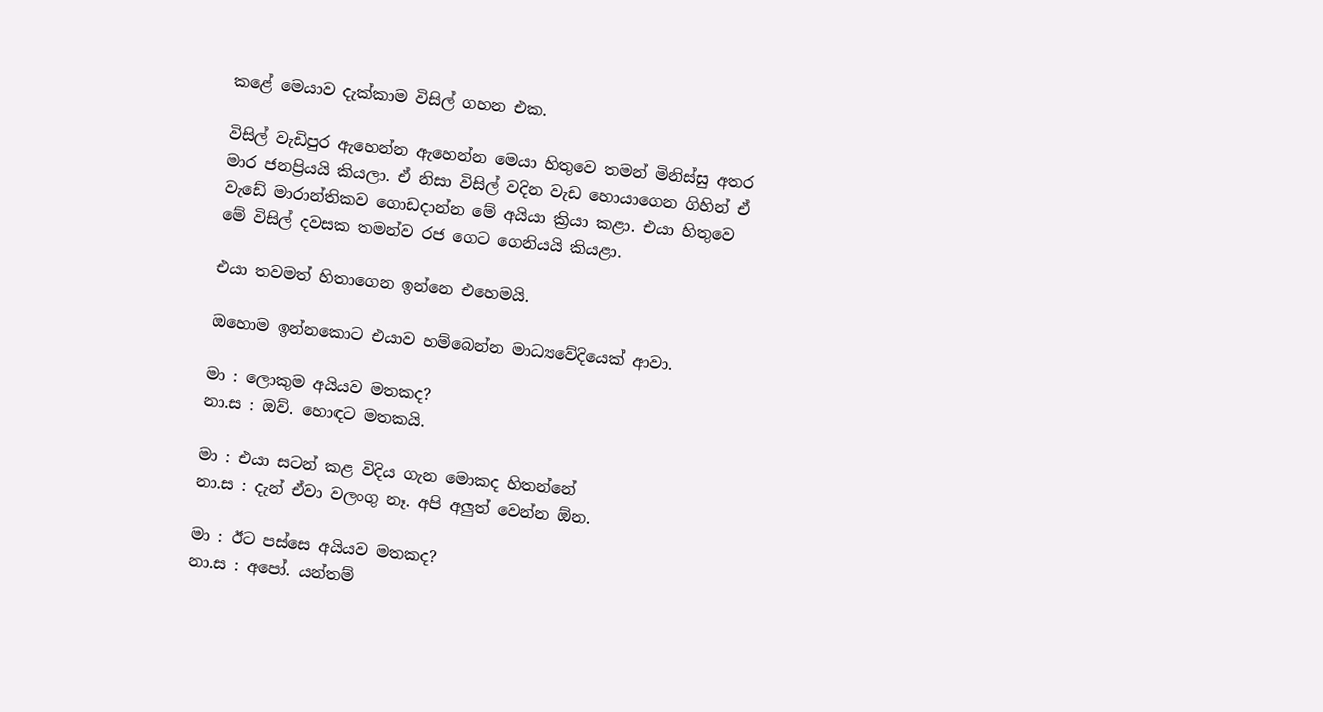කළේ මෙයාව දැක්කාම විසිල් ගහන එක.

විසිල් වැඩිපුර ඇහෙන්න ඇහෙන්න මෙයා හිතුවෙ තමන් මිනිස්සු අතර මාර ජනප්‍රියයි කියලා. ඒ නිසා විසිල් වදින වැඩ හොයාගෙන ගිහින් ඒ වැඩේ මාරාන්තිකව ගොඩදාන්න මේ අයියා ක්‍රියා කළා. එයා හිතුවෙ මේ විසිල් දවසක තමන්ව රජ ගෙට ගෙනියයි කියළා.

එයා තවමත් හිතාගෙන ඉන්නෙ එහෙමයි.

ඔහොම ඉන්නකොට එයාව හම්බෙන්න මාධ්‍යවේදියෙක් ආවා.

මා : ලොකුම අයියව මතකද?
නා.ස : ඔව්. හොඳට මතකයි.

මා : එයා සටන් කළ විදිය ගැන මොකද හිතන්නේ
නා.ස : දැන් ඒවා වලංගු නෑ. අපි අලුත් වෙන්න ඕන.

මා : ඊට පස්සෙ අයියව මතකද?
නා.ස : අපෝ. යන්තම්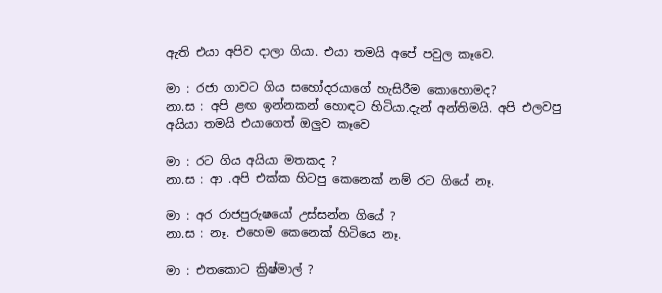ඇති එයා අපිව දාලා ගියා. එයා තමයි අපේ පවුල කෑවෙ.

මා : රජා ගාවට ගිය සහෝදරයාගේ හැසිරීම කොහොමද?
නා.ස : අපි ළඟ ඉන්නකන් හොඳට හිටියා.දැන් අන්තිමයි. අපි එලවපු අයියා තමයි එයාගෙත් ඔලුව කෑවෙ

මා : රට ගිය අයියා මතකද ?
නා.ස : ආ .අපි එක්ක හිටපු කෙනෙක් නම් රට ගියේ නෑ.

මා : අර රාජපුරුෂයෝ උස්සන්න ගියේ ?
නා.ස : නෑ. එහෙම කෙනෙක් හිටියෙ නෑ.

මා : එතකොට ක්‍රිෂ්මාල් ?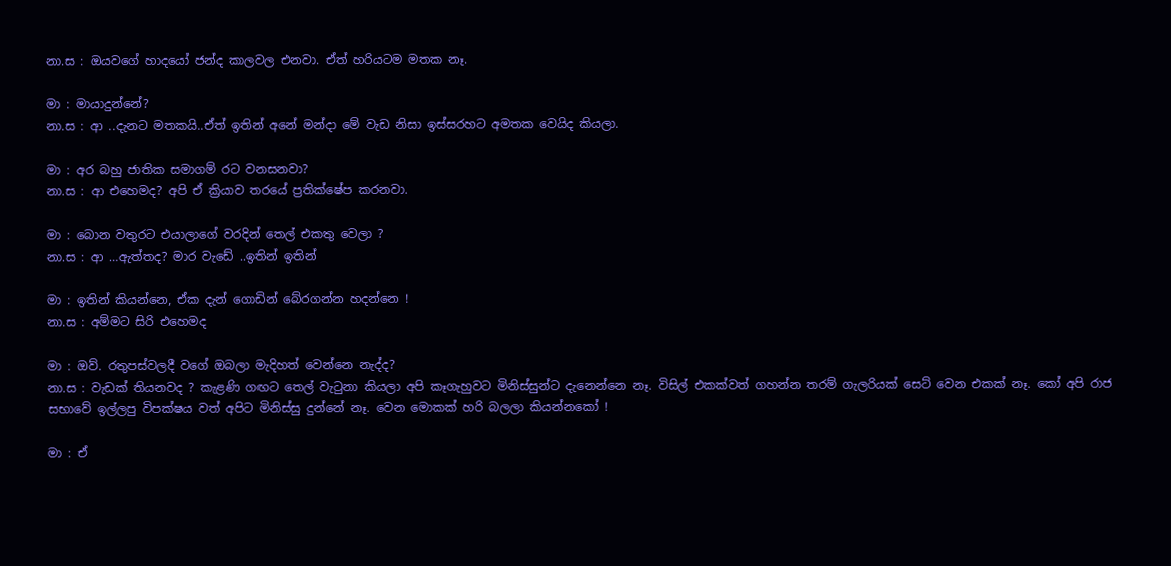නා.ස : ඔයවගේ හාදයෝ ජන්ද කාලවල එනවා. ඒත් හරියටම මතක නෑ.

මා : මායාදුන්නේ?
නා.ස : ආ ..දැනට මතකයි..ඒත් ඉතින් අනේ මන්දා මේ වැඩ නිසා ඉස්සරහට අමතක වෙයිද කියලා.

මා : අර බහු ජාතික සමාගම් රට වනසනවා?
නා.ස : ආ එහෙමද? අපි ඒ ක්‍රියාව තරයේ ප්‍රතික්ෂේප කරනවා.

මා : බොන වතුරට එයාලාගේ වරදින් තෙල් එකතු වෙලා ?
නා.ස : ආ …ඇත්තද? මාර වැඩේ ..ඉතින් ඉතින්

මා : ඉතින් කියන්නෙ, ඒක දැන් ගොඩින් බේරගන්න හදන්නෙ !
නා.ස : අම්මට සිරි එහෙමද

මා : ඔව්. රතුපස්වලදී වගේ ඔබලා මැදිහත් වෙන්නෙ නැද්ද?
නා.ස : වැඩක් තියනවද ? කැළණි ගඟට තෙල් වැටුනා කියලා අපි කෑගැහුවට මිනිස්සුන්ට දැනෙන්නෙ නෑ. විසිල් එකක්වත් ගහන්න තරම් ගැලරියක් සෙට් වෙන එකක් නෑ. කෝ අපි රාජ සභාවේ ඉල්ලපු විපක්ෂය වත් අපිට මිනිස්සු දුන්නේ නෑ. වෙන මොකක් හරි බලලා කියන්නකෝ !

මා : ඒ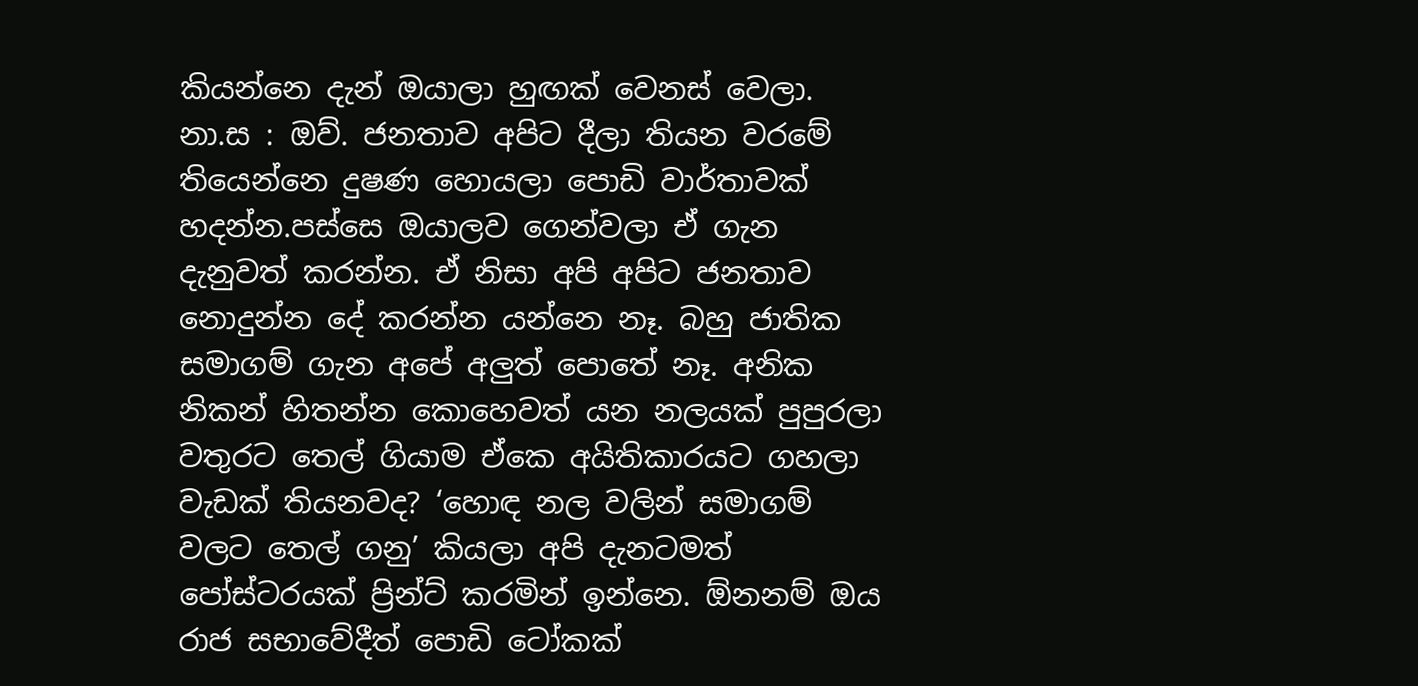කියන්නෙ දැන් ඔයාලා හුඟක් වෙනස් වෙලා.
නා.ස : ඔව්. ජනතාව අපිට දීලා තියන වරමේ තියෙන්නෙ දුෂණ හොයලා පොඩි වාර්තාවක් හදන්න.පස්සෙ ඔයාලව ගෙන්වලා ඒ ගැන දැනුවත් කරන්න. ඒ නිසා අපි අපිට ජනතාව නොදුන්න දේ කරන්න යන්නෙ නෑ. බහු ජාතික සමාගම් ගැන අපේ අලුත් පොතේ නෑ. අනික නිකන් හිතන්න කොහෙවත් යන නලයක් පුපුරලා වතුරට තෙල් ගියාම ඒකෙ අයිතිකාරයට ගහලා වැඩක් තියනවද? ‘හොඳ නල වලින් සමාගම් වලට තෙල් ගනු’ කියලා අපි දැනටමත් පෝස්ටරයක් ප්‍රින්ට් කරමින් ඉන්නෙ. ඕනනම් ඔය රාජ සභාවේදීත් පොඩි ටෝකක්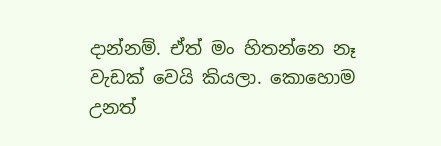දාන්නම්. ඒත් මං හිතන්නෙ නෑ වැඩක් වෙයි කියලා. කොහොම උනත්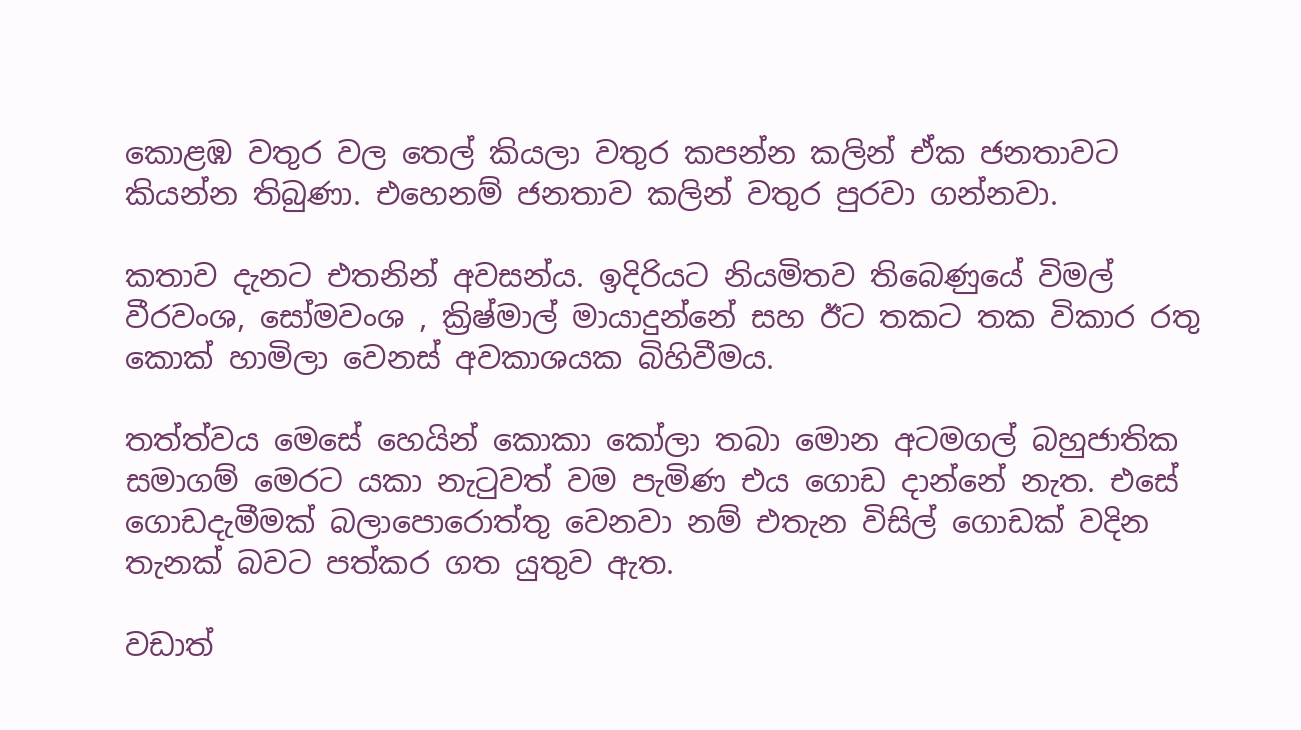කොළඹ වතුර වල තෙල් කියලා වතුර කපන්න කලින් ඒක ජනතාවට කියන්න තිබුණා. එහෙනම් ජනතාව කලින් වතුර පුරවා ගන්නවා.

කතාව දැනට එතනින් අවසන්ය. ඉදිරියට නියමිතව තිබෙණුයේ විමල් වීරවංශ, සෝමවංශ , ක්‍රිෂ්මාල් මායාදුන්නේ සහ ඊට තකට තක විකාර රතු කොක් හාමිලා වෙනස් අවකාශයක බිහිවීමය.

තත්ත්වය මෙසේ හෙයින් කොකා කෝලා තබා මොන අටමගල් බහුජාතික සමාගම් මෙරට යකා නැටුවත් වම පැමිණ එය ගොඩ දාන්නේ නැත. එසේ ගොඩදැමීමක් බලාපොරොත්තු වෙනවා නම් එතැන විසිල් ගොඩක් වදින තැනක් බවට පත්කර ගත යුතුව ඇත.

වඩාත්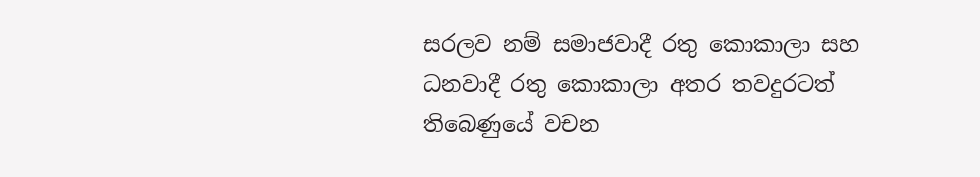සරලව නම් සමාජවාදී රතු කොකාලා සහ ධනවාදී රතු කොකාලා අතර තවදුරටත් තිබෙණුයේ වචන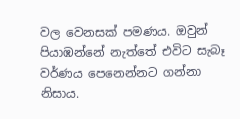වල වෙනසක් පමණය. ඔවුන් පියාඹන්නේ නැත්තේ එවිට සැබෑ වර්ණය පෙනෙන්නට ගන්නා නිසාය.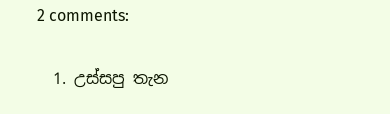2 comments:

  1. උස්සපු තැන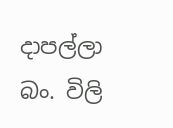දාපල්ලා බං. විලි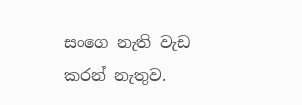සංගෙ නැති වැඩ කරන් නැතුව.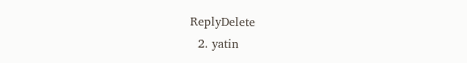ReplyDelete
  2. yatin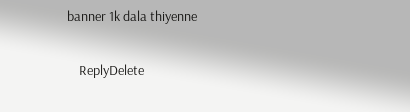banner 1k dala thiyenne

    ReplyDelete